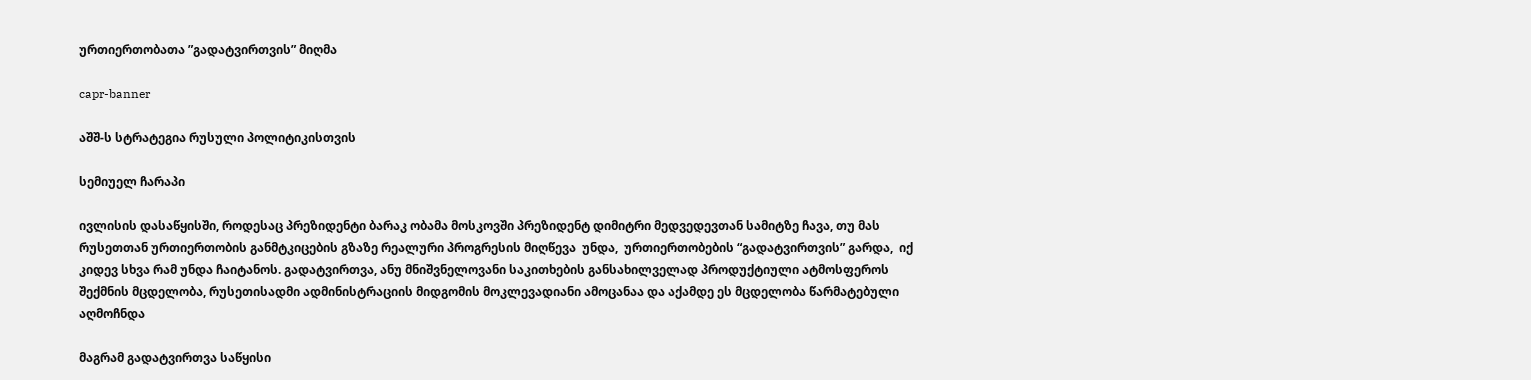ურთიერთობათა ”გადატვირთვის” მიღმა

capr-banner

აშშ-ს სტრატეგია რუსული პოლიტიკისთვის

სემიუელ ჩარაპი

ივლისის დასაწყისში, როდესაც პრეზიდენტი ბარაკ ობამა მოსკოვში პრეზიდენტ დიმიტრი მედვედევთან სამიტზე ჩავა, თუ მას რუსეთთან ურთიერთობის განმტკიცების გზაზე რეალური პროგრესის მიღწევა  უნდა,  ურთიერთობების “გადატვირთვის” გარდა,  იქ კიდევ სხვა რამ უნდა ჩაიტანოს. გადატვირთვა, ანუ მნიშვნელოვანი საკითხების განსახილველად პროდუქტიული ატმოსფეროს შექმნის მცდელობა, რუსეთისადმი ადმინისტრაციის მიდგომის მოკლევადიანი ამოცანაა და აქამდე ეს მცდელობა წარმატებული აღმოჩნდა

მაგრამ გადატვირთვა საწყისი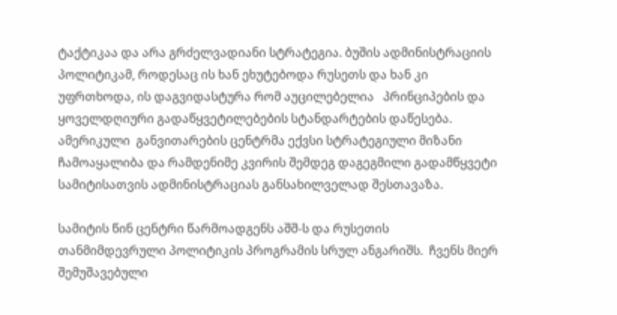ტაქტიკაა და არა გრძელვადიანი სტრატეგია. ბუშის ადმინისტრაციის პოლიტიკამ, როდესაც ის ხან ეხუტებოდა რუსეთს და ხან კი უფრთხოდა, ის დაგვიდასტურა რომ აუცილებელია   პრინციპების და  ყოველდღიური გადაწყვეტილებების სტანდარტების დაწესება. ამერიკული  განვითარების ცენტრმა ექვსი სტრატეგიული მიზანი ჩამოაყალიბა და რამდენიმე კვირის შემდეგ დაგეგმილი გადამწყვეტი სამიტისათვის ადმინისტრაციას განსახილველად შესთავაზა.

სამიტის წინ ცენტრი წარმოადგენს აშშ-ს და რუსეთის თანმიმდევრული პოლიტიკის პროგრამის სრულ ანგარიშს.  ჩვენს მიერ შემუშავებული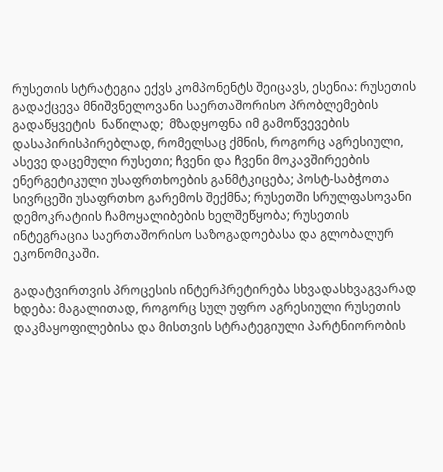რუსეთის სტრატეგია ექვს კომპონენტს შეიცავს, ესენია: რუსეთის გადაქცევა მნიშვნელოვანი საერთაშორისო პრობლემების გადაწყვეტის  ნაწილად;  მზადყოფნა იმ გამოწვევების დასაპირისპირებლად, რომელსაც ქმნის, როგორც აგრესიული, ასევე დაცემული რუსეთი; ჩვენი და ჩვენი მოკავშირეების ენერგეტიკული უსაფრთხოების განმტკიცება; პოსტ-საბჭოთა სივრცეში უსაფრთხო გარემოს შექმნა; რუსეთში სრულფასოვანი დემოკრატიის ჩამოყალიბების ხელშეწყობა; რუსეთის ინტეგრაცია საერთაშორისო საზოგადოებასა და გლობალურ ეკონომიკაში.

გადატვირთვის პროცესის ინტერპრეტირება სხვადასხვაგვარად ხდება: მაგალითად, როგორც სულ უფრო აგრესიული რუსეთის დაკმაყოფილებისა და მისთვის სტრატეგიული პარტნიორობის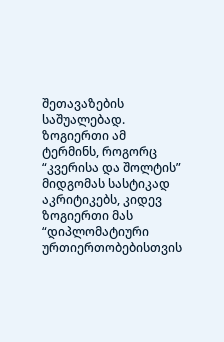შეთავაზების საშუალებად. ზოგიერთი ამ ტერმინს, როგორც “კვერისა და შოლტის” მიდგომას სასტიკად აკრიტიკებს, კიდევ ზოგიერთი მას “დიპლომატიური ურთიერთობებისთვის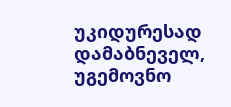უკიდურესად დამაბნეველ, უგემოვნო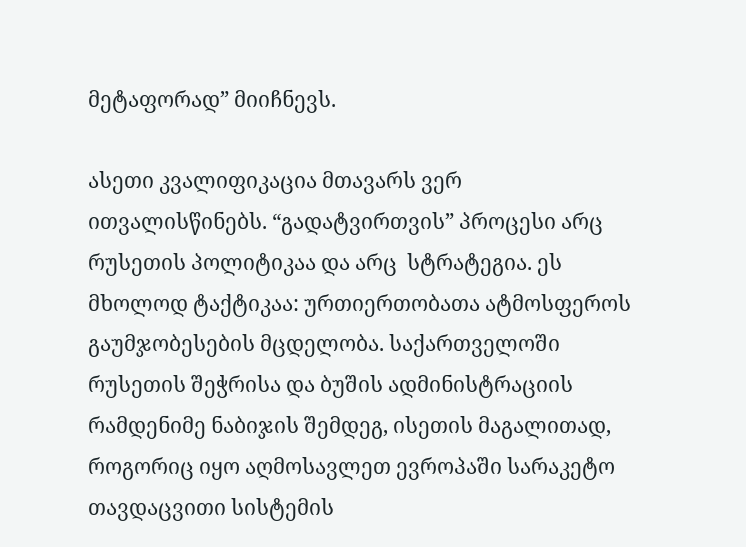მეტაფორად” მიიჩნევს.

ასეთი კვალიფიკაცია მთავარს ვერ ითვალისწინებს. “გადატვირთვის” პროცესი არც რუსეთის პოლიტიკაა და არც  სტრატეგია. ეს მხოლოდ ტაქტიკაა: ურთიერთობათა ატმოსფეროს გაუმჯობესების მცდელობა. საქართველოში რუსეთის შეჭრისა და ბუშის ადმინისტრაციის რამდენიმე ნაბიჯის შემდეგ, ისეთის მაგალითად, როგორიც იყო აღმოსავლეთ ევროპაში სარაკეტო თავდაცვითი სისტემის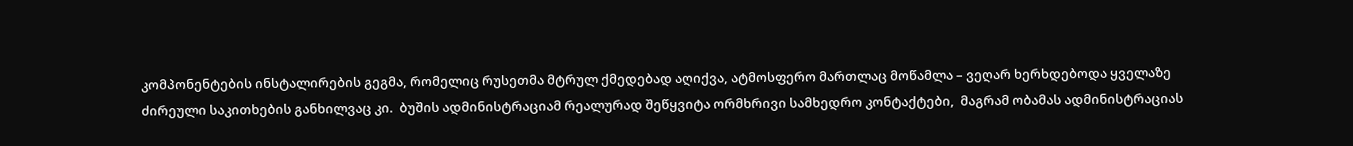კომპონენტების ინსტალირების გეგმა, რომელიც რუსეთმა მტრულ ქმედებად აღიქვა, ატმოსფერო მართლაც მოწამლა – ვეღარ ხერხდებოდა ყველაზე ძირეული საკითხების განხილვაც კი.  ბუშის ადმინისტრაციამ რეალურად შეწყვიტა ორმხრივი სამხედრო კონტაქტები,  მაგრამ ობამას ადმინისტრაციას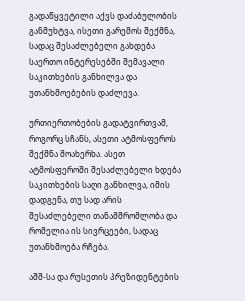გადაწყვეტილი აქვს დაძაბულობის განმუხტვა, ისეთი გარემოს შექმნა, სადაც შესაძლებელი გახდება  საერთო ინტერესებში შემავალი საკითხების განხილვა და უთანხმოებების დაძლევა.

ურთიერთობების გადატვირთვამ, როგორც სჩანს, ასეთი ატმოსფეროს შექმნა მოახერხა. ასეთ ატმოსფეროში შესაძლებელი ხდება საკითხების საღი განხილვა, იმის დადგენა, თუ სად არის შესაძლებელი თანამშრომლობა და რომელია ის სივრცეები, სადაც უთანხმოება რჩება.

აშშ-სა და რუსეთის პრეზიდენტების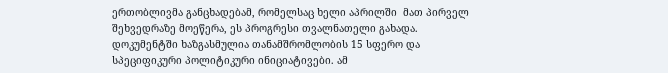ერთობლივმა განცხადებამ, რომელსაც ხელი აპრილში  მათ პირველ შეხვედრაზე მოეწერა, ეს პროგრესი თვალნათელი გახადა.  დოკუმენტში ხაზგასმულია თანამშრომლობის 15 სფერო და სპეციფიკური პოლიტიკური ინიციატივები. ამ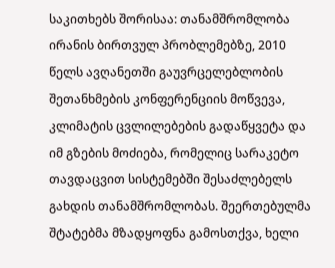საკითხებს შორისაა: თანამშრომლობა ირანის ბირთვულ პრობლემებზე, 2010 წელს ავღანეთში გაუვრცელებლობის შეთანხმების კონფერენციის მოწვევა, კლიმატის ცვლილებების გადაწყვეტა და იმ გზების მოძიება, რომელიც სარაკეტო თავდაცვით სისტემებში შესაძლებელს გახდის თანამშრომლობას. შეერთებულმა შტატებმა მზადყოფნა გამოსთქვა, ხელი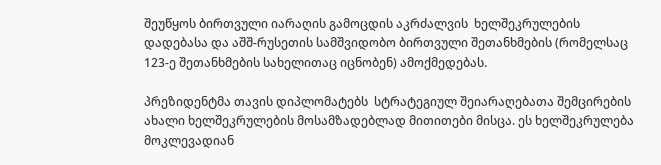შეუწყოს ბირთვული იარაღის გამოცდის აკრძალვის  ხელშეკრულების დადებასა და აშშ-რუსეთის სამშვიდობო ბირთვული შეთანხმების (რომელსაც 123-ე შეთანხმების სახელითაც იცნობენ) ამოქმედებას.

პრეზიდენტმა თავის დიპლომატებს  სტრატეგიულ შეიარაღებათა შემცირების ახალი ხელშეკრულების მოსამზადებლად მითითები მისცა. ეს ხელშეკრულება მოკლევადიან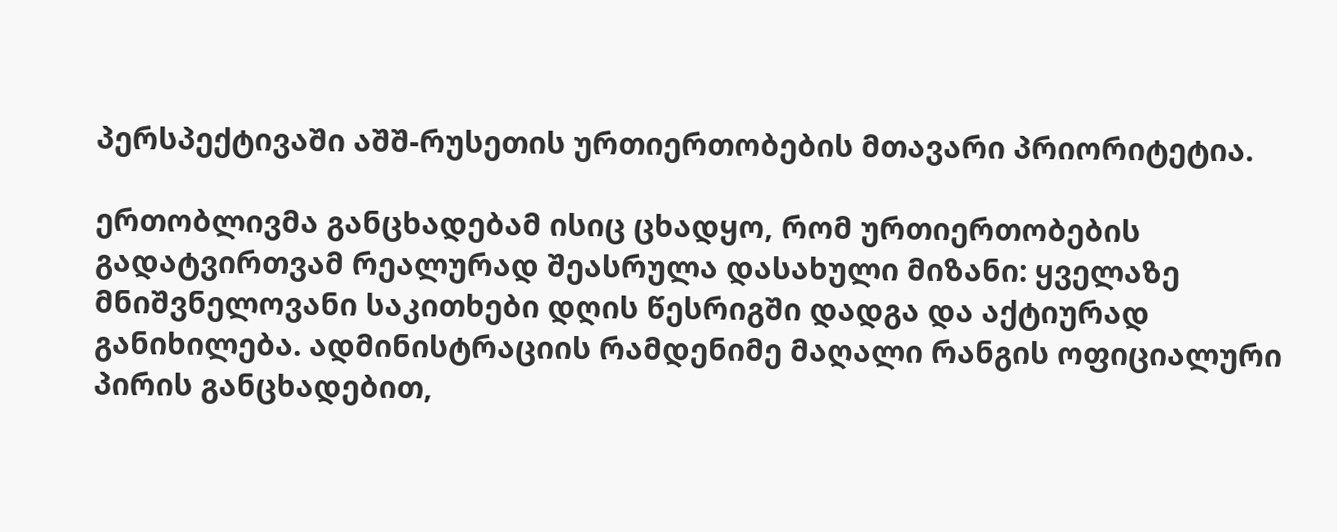პერსპექტივაში აშშ-რუსეთის ურთიერთობების მთავარი პრიორიტეტია.

ერთობლივმა განცხადებამ ისიც ცხადყო, რომ ურთიერთობების გადატვირთვამ რეალურად შეასრულა დასახული მიზანი: ყველაზე მნიშვნელოვანი საკითხები დღის წესრიგში დადგა და აქტიურად განიხილება. ადმინისტრაციის რამდენიმე მაღალი რანგის ოფიციალური პირის განცხადებით,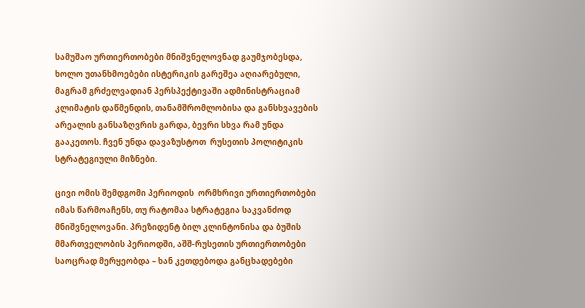სამუშაო ურთიერთობები მნიშვნელოვნად გაუმჯობესდა, ხოლო უთანხმოებები ისტერიკის გარეშეა აღიარებული, მაგრამ გრძელვადიან პერსპექტივაში ადმინისტრაციამ კლიმატის დაწმენდის, თანამშრომლობისა და განსხვავების არეალის განსაზღვრის გარდა, ბევრი სხვა რამ უნდა გააკეთოს. ჩვენ უნდა დავაზუსტოთ  რუსეთის პოლიტიკის სტრატეგიული მიზნები.

ცივი ომის შემდგომი პერიოდის  ორმხრივი ურთიერთობები იმას წარმოაჩენს, თუ რატომაა სტრატეგია საკვანძოდ მნიშვნელოვანი. პრეზიდენტ ბილ კლინტონისა და ბუშის მმართველობის პერიოდში, აშშ-რუსეთის ურთიერთობები საოცრად მერყეობდა – ხან კეთდებოდა განცხადებები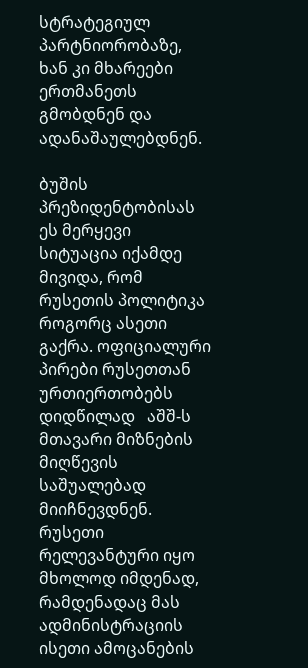სტრატეგიულ პარტნიორობაზე, ხან კი მხარეები ერთმანეთს გმობდნენ და ადანაშაულებდნენ.

ბუშის პრეზიდენტობისას ეს მერყევი სიტუაცია იქამდე მივიდა, რომ რუსეთის პოლიტიკა როგორც ასეთი გაქრა. ოფიციალური პირები რუსეთთან ურთიერთობებს დიდწილად   აშშ-ს  მთავარი მიზნების მიღწევის საშუალებად მიიჩნევდნენ. რუსეთი რელევანტური იყო მხოლოდ იმდენად, რამდენადაც მას ადმინისტრაციის ისეთი ამოცანების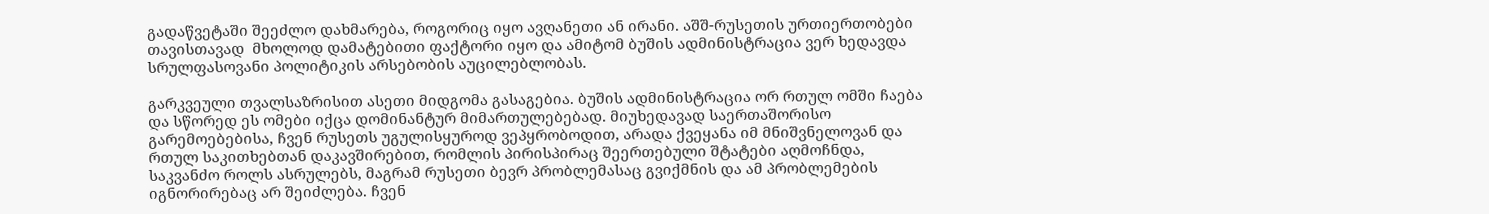გადაწვეტაში შეეძლო დახმარება, როგორიც იყო ავღანეთი ან ირანი. აშშ-რუსეთის ურთიერთობები თავისთავად  მხოლოდ დამატებითი ფაქტორი იყო და ამიტომ ბუშის ადმინისტრაცია ვერ ხედავდა სრულფასოვანი პოლიტიკის არსებობის აუცილებლობას.

გარკვეული თვალსაზრისით ასეთი მიდგომა გასაგებია. ბუშის ადმინისტრაცია ორ რთულ ომში ჩაება და სწორედ ეს ომები იქცა დომინანტურ მიმართულებებად. მიუხედავად საერთაშორისო გარემოებებისა, ჩვენ რუსეთს უგულისყუროდ ვეპყრობოდით, არადა ქვეყანა იმ მნიშვნელოვან და რთულ საკითხებთან დაკავშირებით, რომლის პირისპირაც შეერთებული შტატები აღმოჩნდა, საკვანძო როლს ასრულებს, მაგრამ რუსეთი ბევრ პრობლემასაც გვიქმნის და ამ პრობლემების იგნორირებაც არ შეიძლება. ჩვენ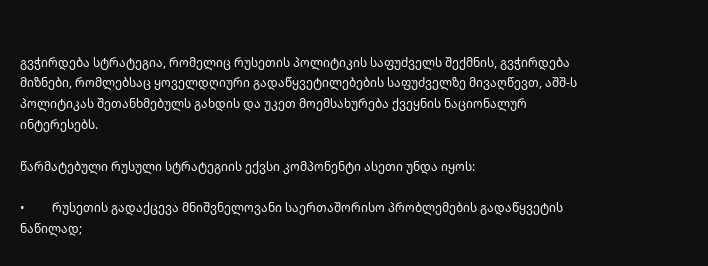გვჭირდება სტრატეგია, რომელიც რუსეთის პოლიტიკის საფუძველს შექმნის, გვჭირდება მიზნები, რომლებსაც ყოველდღიური გადაწყვეტილებების საფუძველზე მივაღწევთ, აშშ-ს პოლიტიკას შეთანხმებულს გახდის და უკეთ მოემსახურება ქვეყნის ნაციონალურ ინტერესებს.

წარმატებული რუსული სტრატეგიის ექვსი კომპონენტი ასეთი უნდა იყოს:

•         რუსეთის გადაქცევა მნიშვნელოვანი საერთაშორისო პრობლემების გადაწყვეტის  ნაწილად;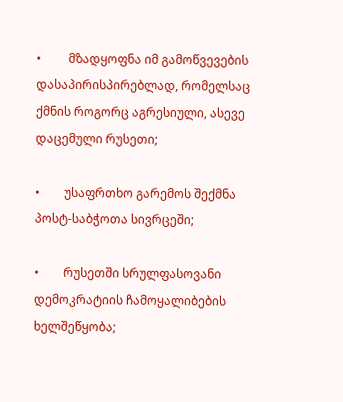•         მზადყოფნა იმ გამოწვევების დასაპირისპირებლად, რომელსაც ქმნის როგორც აგრესიული, ასევე დაცემული რუსეთი;

•        უსაფრთხო გარემოს შექმნა პოსტ-საბჭოთა სივრცეში;

•        რუსეთში სრულფასოვანი დემოკრატიის ჩამოყალიბების ხელშეწყობა;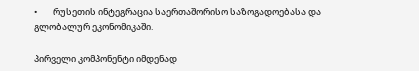•        რუსეთის ინტეგრაცია საერთაშორისო საზოგადოებასა და გლობალურ ეკონომიკაში.

პირველი კომპონენტი იმდენად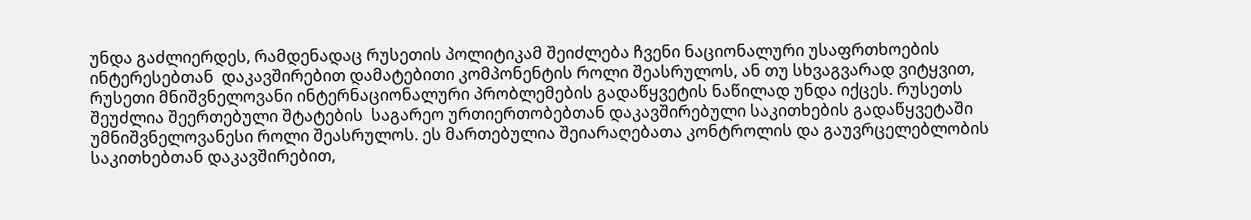უნდა გაძლიერდეს, რამდენადაც რუსეთის პოლიტიკამ შეიძლება ჩვენი ნაციონალური უსაფრთხოების ინტერესებთან  დაკავშირებით დამატებითი კომპონენტის როლი შეასრულოს, ან თუ სხვაგვარად ვიტყვით, რუსეთი მნიშვნელოვანი ინტერნაციონალური პრობლემების გადაწყვეტის ნაწილად უნდა იქცეს. რუსეთს შეუძლია შეერთებული შტატების  საგარეო ურთიერთობებთან დაკავშირებული საკითხების გადაწყვეტაში უმნიშვნელოვანესი როლი შეასრულოს. ეს მართებულია შეიარაღებათა კონტროლის და გაუვრცელებლობის საკითხებთან დაკავშირებით,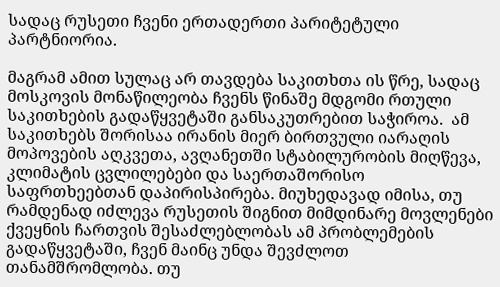სადაც რუსეთი ჩვენი ერთადერთი პარიტეტული პარტნიორია.

მაგრამ ამით სულაც არ თავდება საკითხთა ის წრე, სადაც მოსკოვის მონაწილეობა ჩვენს წინაშე მდგომი რთული საკითხების გადაწყვეტაში განსაკუთრებით საჭიროა.  ამ საკითხებს შორისაა ირანის მიერ ბირთვული იარაღის მოპოვების აღკვეთა, ავღანეთში სტაბილურობის მიღწევა, კლიმატის ცვლილებები და საერთაშორისო საფრთხეებთან დაპირისპირება. მიუხედავად იმისა, თუ რამდენად იძლევა რუსეთის შიგნით მიმდინარე მოვლენები ქვეყნის ჩართვის შესაძლებლობას ამ პრობლემების გადაწყვეტაში, ჩვენ მაინც უნდა შევძლოთ თანამშრომლობა. თუ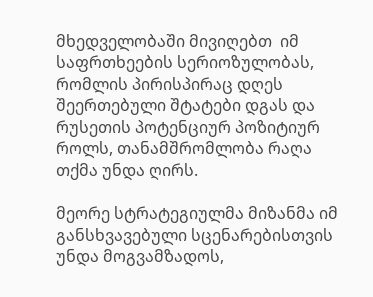მხედველობაში მივიღებთ  იმ საფრთხეების სერიოზულობას, რომლის პირისპირაც დღეს შეერთებული შტატები დგას და რუსეთის პოტენციურ პოზიტიურ როლს, თანამშრომლობა რაღა თქმა უნდა ღირს.

მეორე სტრატეგიულმა მიზანმა იმ განსხვავებული სცენარებისთვის უნდა მოგვამზადოს,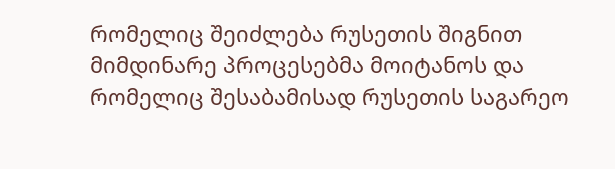რომელიც შეიძლება რუსეთის შიგნით მიმდინარე პროცესებმა მოიტანოს და რომელიც შესაბამისად რუსეთის საგარეო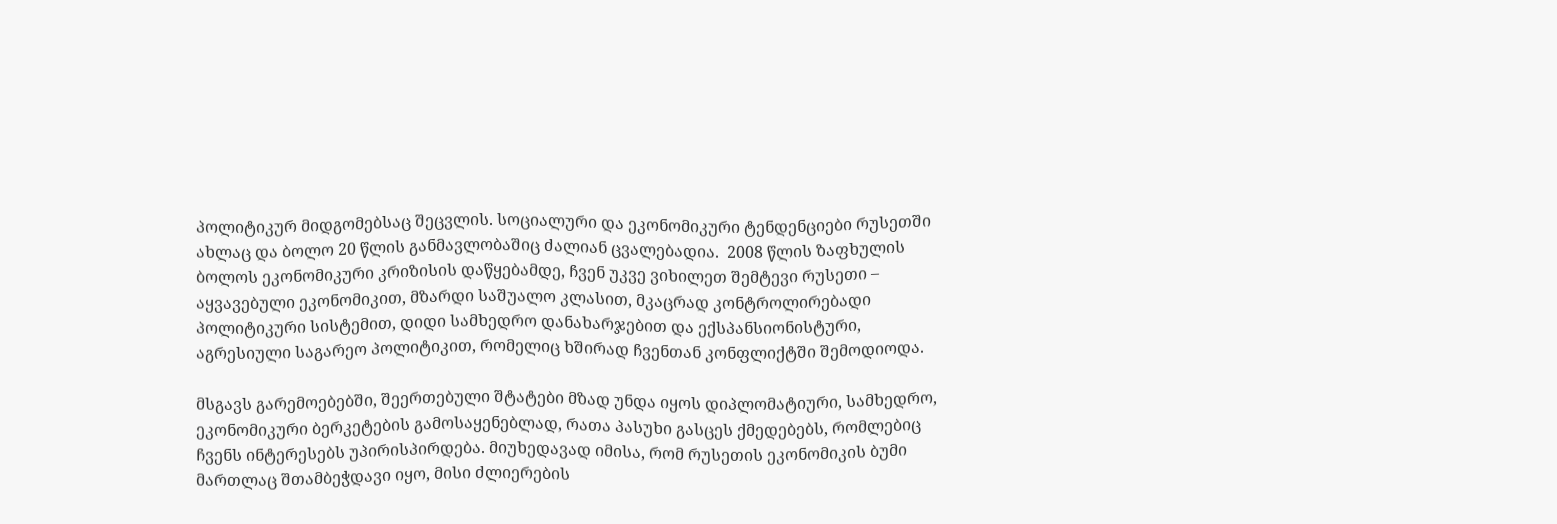პოლიტიკურ მიდგომებსაც შეცვლის. სოციალური და ეკონომიკური ტენდენციები რუსეთში ახლაც და ბოლო 20 წლის განმავლობაშიც ძალიან ცვალებადია.  2008 წლის ზაფხულის ბოლოს ეკონომიკური კრიზისის დაწყებამდე, ჩვენ უკვე ვიხილეთ შემტევი რუსეთი – აყვავებული ეკონომიკით, მზარდი საშუალო კლასით, მკაცრად კონტროლირებადი პოლიტიკური სისტემით, დიდი სამხედრო დანახარჯებით და ექსპანსიონისტური, აგრესიული საგარეო პოლიტიკით, რომელიც ხშირად ჩვენთან კონფლიქტში შემოდიოდა.

მსგავს გარემოებებში, შეერთებული შტატები მზად უნდა იყოს დიპლომატიური, სამხედრო, ეკონომიკური ბერკეტების გამოსაყენებლად, რათა პასუხი გასცეს ქმედებებს, რომლებიც ჩვენს ინტერესებს უპირისპირდება. მიუხედავად იმისა, რომ რუსეთის ეკონომიკის ბუმი მართლაც შთამბეჭდავი იყო, მისი ძლიერების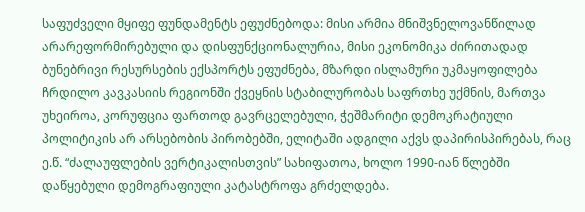საფუძველი მყიფე ფუნდამენტს ეფუძნებოდა: მისი არმია მნიშვნელოვანწილად არარეფორმირებული და დისფუნქციონალურია, მისი ეკონომიკა ძირითადად ბუნებრივი რესურსების ექსპორტს ეფუძნება, მზარდი ისლამური უკმაყოფილება ჩრდილო კავკასიის რეგიონში ქვეყნის სტაბილურობას საფრთხე უქმნის, მართვა უხეიროა, კორუფცია ფართოდ გავრცელებული, ჭეშმარიტი დემოკრატიული პოლიტიკის არ არსებობის პირობებში, ელიტაში ადგილი აქვს დაპირისპირებას, რაც ე.წ. “ძალაუფლების ვერტიკალისთვის” სახიფათოა, ხოლო 1990-იან წლებში დაწყებული დემოგრაფიული კატასტროფა გრძელდება.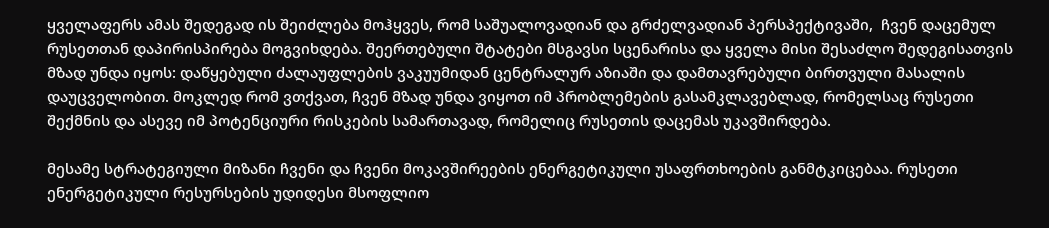ყველაფერს ამას შედეგად ის შეიძლება მოჰყვეს, რომ საშუალოვადიან და გრძელვადიან პერსპექტივაში,  ჩვენ დაცემულ რუსეთთან დაპირისპირება მოგვიხდება. შეერთებული შტატები მსგავსი სცენარისა და ყველა მისი შესაძლო შედეგისათვის მზად უნდა იყოს: დაწყებული ძალაუფლების ვაკუუმიდან ცენტრალურ აზიაში და დამთავრებული ბირთვული მასალის დაუცველობით. მოკლედ რომ ვთქვათ, ჩვენ მზად უნდა ვიყოთ იმ პრობლემების გასამკლავებლად, რომელსაც რუსეთი შექმნის და ასევე იმ პოტენციური რისკების სამართავად, რომელიც რუსეთის დაცემას უკავშირდება.

მესამე სტრატეგიული მიზანი ჩვენი და ჩვენი მოკავშირეების ენერგეტიკული უსაფრთხოების განმტკიცებაა. რუსეთი ენერგეტიკული რესურსების უდიდესი მსოფლიო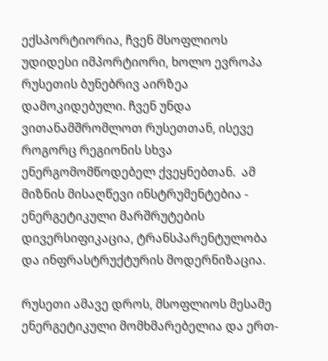ექსპორტიორია, ჩვენ მსოფლიოს უდიდესი იმპორტიორი, ხოლო ევროპა რუსეთის ბუნებრივ აირზეა დამოკიდებული. ჩვენ უნდა ვითანამშრომლოთ რუსეთთან, ისევე როგორც რეგიონის სხვა ენერგომომწოდებელ ქვეყნებთან.  ამ მიზნის მისაღწევი ინსტრუმენტებია - ენერგეტიკული მარშრუტების დივერსიფიკაცია, ტრანსპარენტულობა და ინფრასტრუქტურის მოდერნიზაცია.

რუსეთი ამავე დროს, მსოფლიოს მესამე ენერგეტიკული მომხმარებელია და ერთ-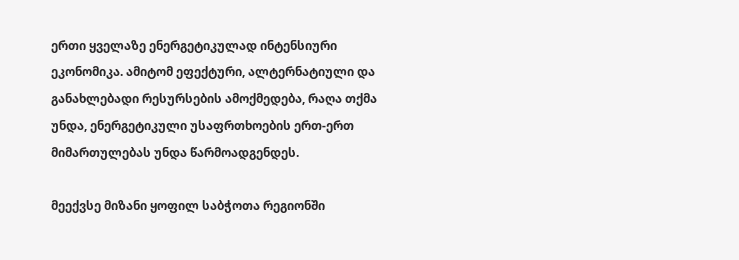ერთი ყველაზე ენერგეტიკულად ინტენსიური ეკონომიკა. ამიტომ ეფექტური, ალტერნატიული და განახლებადი რესურსების ამოქმედება, რაღა თქმა უნდა, ენერგეტიკული უსაფრთხოების ერთ-ერთ მიმართულებას უნდა წარმოადგენდეს.

მეექვსე მიზანი ყოფილ საბჭოთა რეგიონში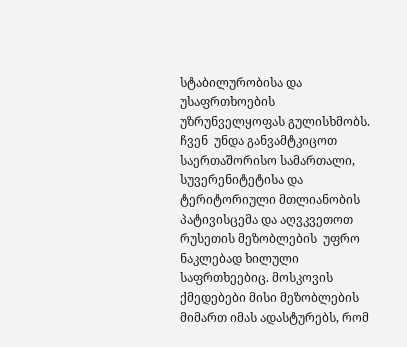სტაბილურობისა და უსაფრთხოების უზრუნველყოფას გულისხმობს. ჩვენ  უნდა განვამტკიცოთ საერთაშორისო სამართალი, სუვერენიტეტისა და ტერიტორიული მთლიანობის პატივისცემა და აღვკვეთოთ რუსეთის მეზობლების  უფრო ნაკლებად ხილული საფრთხეებიც. მოსკოვის ქმედებები მისი მეზობლების მიმართ იმას ადასტურებს, რომ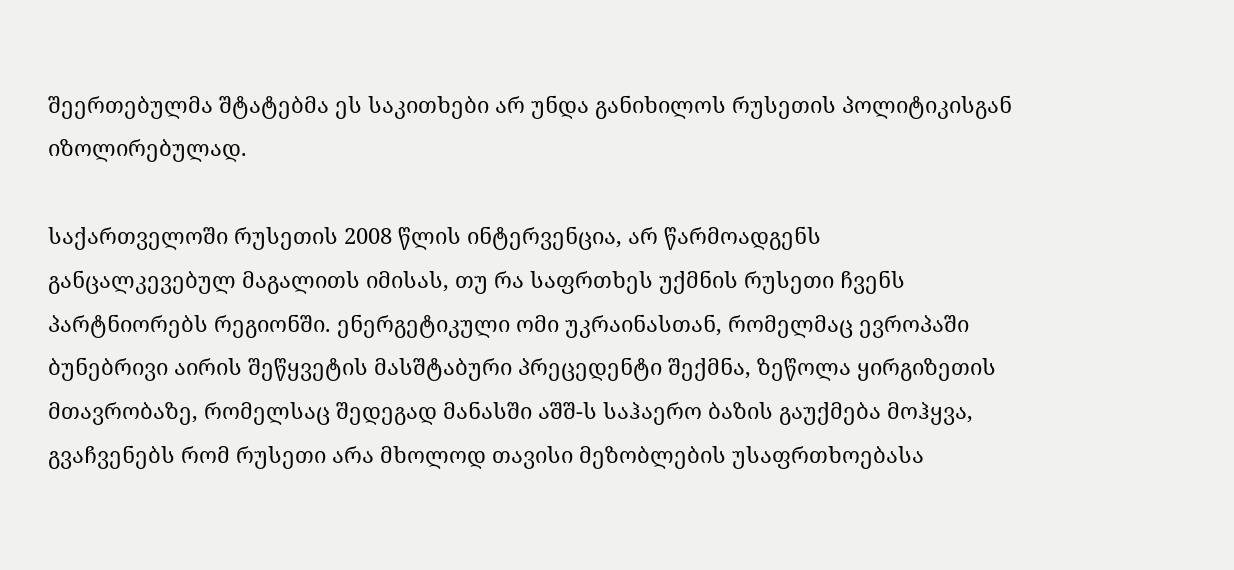შეერთებულმა შტატებმა ეს საკითხები არ უნდა განიხილოს რუსეთის პოლიტიკისგან იზოლირებულად.

საქართველოში რუსეთის 2008 წლის ინტერვენცია, არ წარმოადგენს განცალკევებულ მაგალითს იმისას, თუ რა საფრთხეს უქმნის რუსეთი ჩვენს პარტნიორებს რეგიონში. ენერგეტიკული ომი უკრაინასთან, რომელმაც ევროპაში ბუნებრივი აირის შეწყვეტის მასშტაბური პრეცედენტი შექმნა, ზეწოლა ყირგიზეთის მთავრობაზე, რომელსაც შედეგად მანასში აშშ-ს საჰაერო ბაზის გაუქმება მოჰყვა, გვაჩვენებს რომ რუსეთი არა მხოლოდ თავისი მეზობლების უსაფრთხოებასა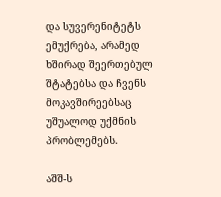და სუვერენიტეტს ემუქრება, არამედ ხშირად შეერთებულ შტატებსა და ჩვენს მოკავშირეებსაც უშუალოდ უქმნის პრობლემებს.

აშშ-ს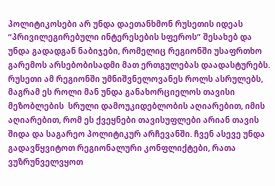პოლიტიკოსები არ უნდა დაეთანხმონ რუსეთის იდეას “პრივილეგირებული ინტერესების სფეროს” შესახებ და უნდა გადადგან ნაბიჯები, რომელიც რეგიონში უსაფრთხო გარემოს არსებობისადმი მათ ერთგულებას დაადასტურებს. რუსეთი ამ რეგიონში უმნიშვნელოვანეს როლს ასრულებს, მაგრამ ეს როლი მან უნდა განახორციელოს თავისი მეზობლების  სრული დამოუკიდებლობის აღიარებით, იმის აღიარებით, რომ ეს ქვეყნები თავისუფლები არიან თავის შიდა და საგარეო პოლიტიკურ არჩევანში. ჩვენ ასევე უნდა გადავწყვიტოთ რეგიონალური კონფლიქტები, რათა ვუზრუნველვყოთ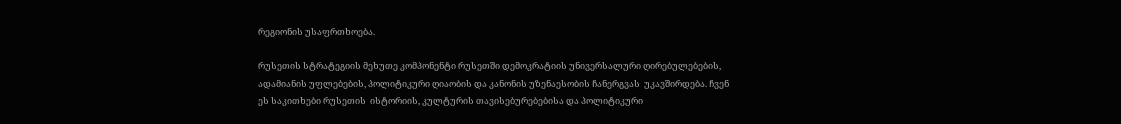რეგიონის უსაფრთხოება.

რუსეთის სტრატეგიის მეხუთე კომპონენტი რუსეთში დემოკრატიის უნივერსალური ღირებულებების, ადამიანის უფლებების, პოლიტიკური ღიაობის და კანონის უზენაესობის ჩანერგვას  უკავშირდება. ჩვენ ეს საკითხები რუსეთის  ისტორიის, კულტურის თავისებურებებისა და პოლიტიკური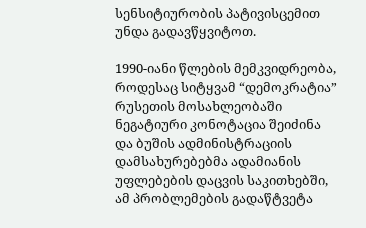სენსიტიურობის პატივისცემით უნდა გადავწყვიტოთ.

1990-იანი წლების მემკვიდრეობა, როდესაც სიტყვამ “დემოკრატია” რუსეთის მოსახლეობაში ნეგატიური კონოტაცია შეიძინა და ბუშის ადმინისტრაციის დამსახურებებმა ადამიანის უფლებების დაცვის საკითხებში, ამ პრობლემების გადაწტვეტა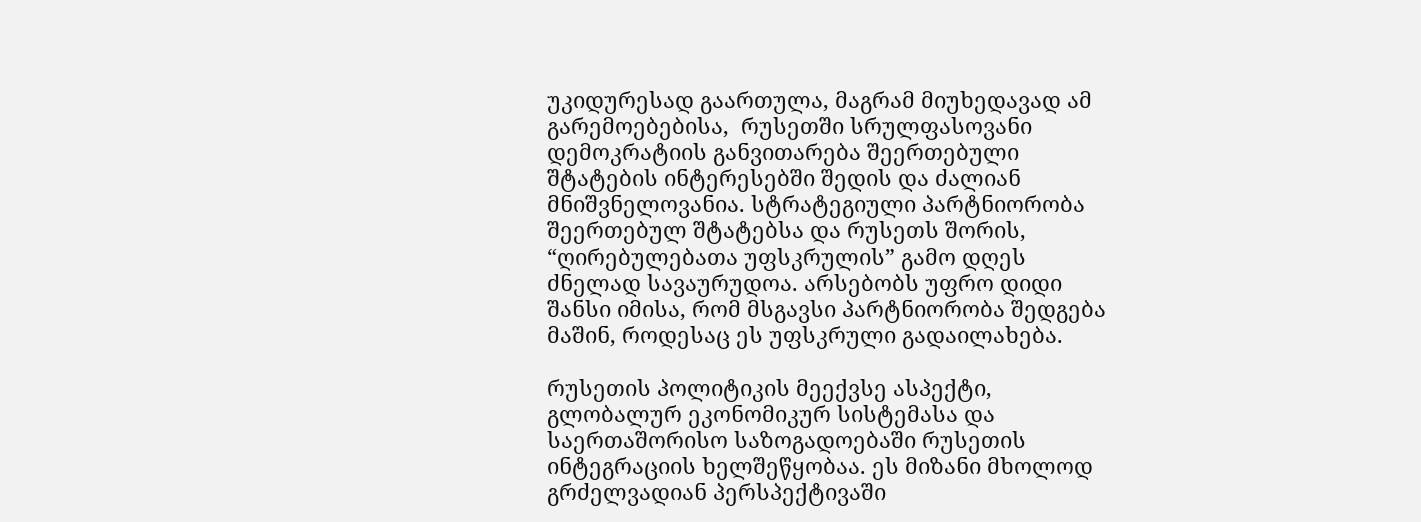უკიდურესად გაართულა, მაგრამ მიუხედავად ამ გარემოებებისა,  რუსეთში სრულფასოვანი დემოკრატიის განვითარება შეერთებული შტატების ინტერესებში შედის და ძალიან მნიშვნელოვანია. სტრატეგიული პარტნიორობა შეერთებულ შტატებსა და რუსეთს შორის,  “ღირებულებათა უფსკრულის” გამო დღეს ძნელად სავაურუდოა. არსებობს უფრო დიდი შანსი იმისა, რომ მსგავსი პარტნიორობა შედგება მაშინ, როდესაც ეს უფსკრული გადაილახება.

რუსეთის პოლიტიკის მეექვსე ასპექტი, გლობალურ ეკონომიკურ სისტემასა და საერთაშორისო საზოგადოებაში რუსეთის ინტეგრაციის ხელშეწყობაა. ეს მიზანი მხოლოდ გრძელვადიან პერსპექტივაში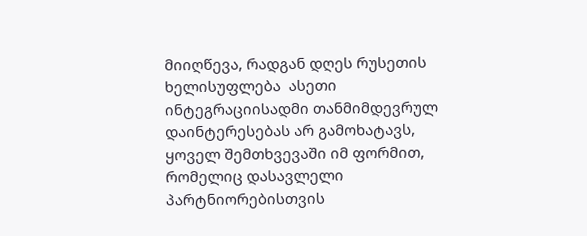მიიღწევა, რადგან დღეს რუსეთის ხელისუფლება  ასეთი ინტეგრაციისადმი თანმიმდევრულ დაინტერესებას არ გამოხატავს, ყოველ შემთხვევაში იმ ფორმით, რომელიც დასავლელი პარტნიორებისთვის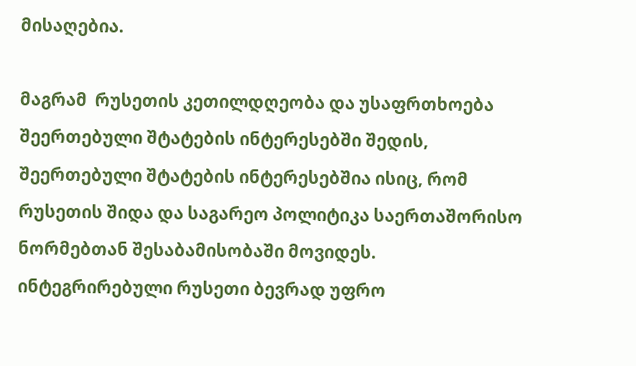მისაღებია.

მაგრამ  რუსეთის კეთილდღეობა და უსაფრთხოება შეერთებული შტატების ინტერესებში შედის, შეერთებული შტატების ინტერესებშია ისიც, რომ რუსეთის შიდა და საგარეო პოლიტიკა საერთაშორისო ნორმებთან შესაბამისობაში მოვიდეს.  ინტეგრირებული რუსეთი ბევრად უფრო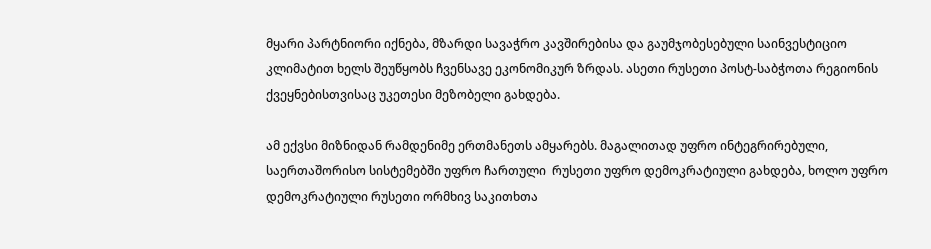მყარი პარტნიორი იქნება, მზარდი სავაჭრო კავშირებისა და გაუმჯობესებული საინვესტიციო კლიმატით ხელს შეუწყობს ჩვენსავე ეკონომიკურ ზრდას. ასეთი რუსეთი პოსტ-საბჭოთა რეგიონის ქვეყნებისთვისაც უკეთესი მეზობელი გახდება.

ამ ექვსი მიზნიდან რამდენიმე ერთმანეთს ამყარებს. მაგალითად უფრო ინტეგრირებული, საერთაშორისო სისტემებში უფრო ჩართული  რუსეთი უფრო დემოკრატიული გახდება, ხოლო უფრო დემოკრატიული რუსეთი ორმხივ საკითხთა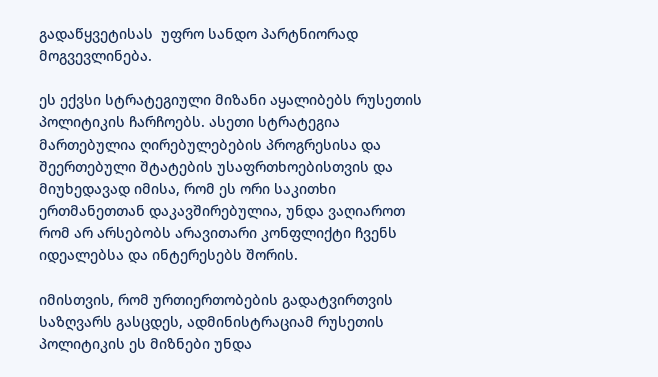გადაწყვეტისას  უფრო სანდო პარტნიორად მოგვევლინება.

ეს ექვსი სტრატეგიული მიზანი აყალიბებს რუსეთის პოლიტიკის ჩარჩოებს. ასეთი სტრატეგია მართებულია ღირებულებების პროგრესისა და შეერთებული შტატების უსაფრთხოებისთვის და მიუხედავად იმისა, რომ ეს ორი საკითხი ერთმანეთთან დაკავშირებულია, უნდა ვაღიაროთ რომ არ არსებობს არავითარი კონფლიქტი ჩვენს იდეალებსა და ინტერესებს შორის.

იმისთვის, რომ ურთიერთობების გადატვირთვის საზღვარს გასცდეს, ადმინისტრაციამ რუსეთის პოლიტიკის ეს მიზნები უნდა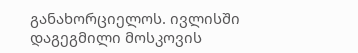განახორციელოს. ივლისში დაგეგმილი მოსკოვის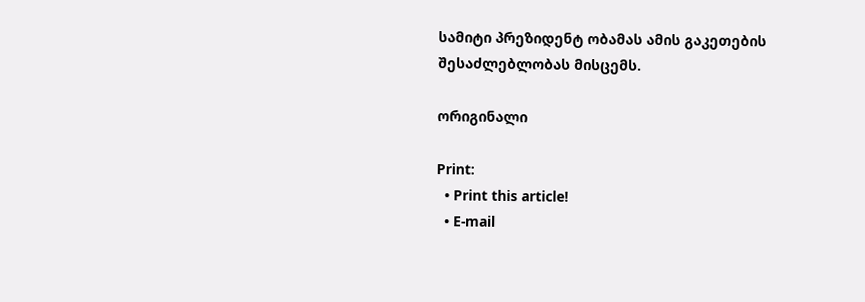სამიტი პრეზიდენტ ობამას ამის გაკეთების შესაძლებლობას მისცემს.

ორიგინალი

Print:
  • Print this article!
  • E-mail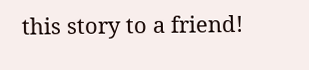this story to a friend!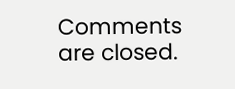Comments are closed.